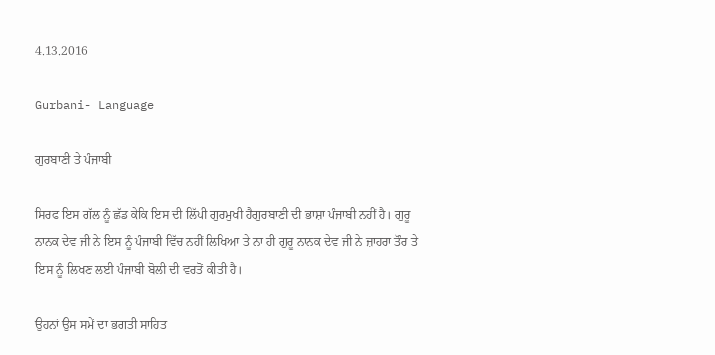4.13.2016

Gurbani- Language

ਗੁਰਬਾਣੀ ਤੇ ਪੰਜਾਬੀ

ਸਿਰਫ ਇਸ ਗੱਲ ਨੂੰ ਛੱਡ ਕੇਕਿ ਇਸ ਦੀ ਲਿੱਪੀ ਗੁਰਮੁਖੀ ਹੈਗੁਰਬਾਣੀ ਦੀ ਭਾਸ਼ਾ ਪੰਜਾਬੀ ਨਹੀਂ ਹੈ। ਗੁਰੂ ਨਾਨਕ ਦੇਵ ਜੀ ਨੇ ਇਸ ਨੂੰ ਪੰਜਾਬੀ ਵਿੱਚ ਨਹੀਂ ਲਿਖਿਆ ਤੇ ਨਾ ਹੀ ਗੁਰੂ ਨਾਨਕ ਦੇਵ ਜੀ ਨੇ ਜ਼ਾਹਰਾ ਤੌਰ ਤੇ ਇਸ ਨੂੰ ਲਿਖਣ ਲਈ ਪੰਜਾਬੀ ਬੋਲੀ ਦੀ ਵਰਤੋਂ ਕੀਤੀ ਹੈ।

ਉਹਨਾਂ ਉਸ ਸਮੇਂ ਦਾ ਭਗਤੀ ਸਾਹਿਤ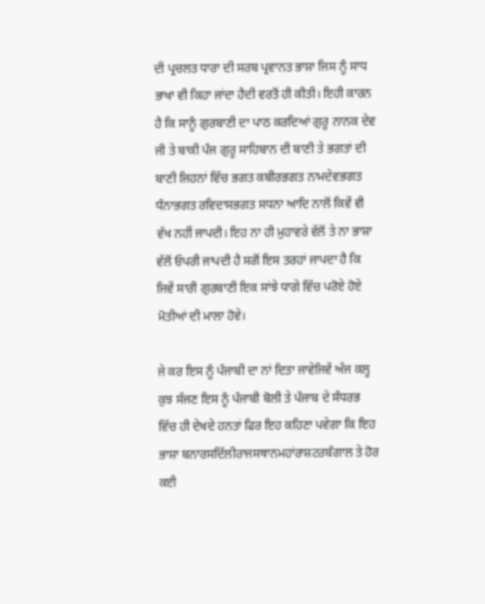ਦੀ ਪ੍ਰਚਲਤ ਧਾਰਾ ਦੀ ਸਰਬ ਪ੍ਰਵਾਨਤ ਭਾਸ਼ਾ ਜਿਸ ਨੂੰ ਸਾਧ ਭਾਖਾ ਵੀ ਕਿਹਾ ਜਾਂਦਾ ਹੈਦੀ ਵਰਤੋਂ ਹੀ ਕੀਤੀ। ਇਹੀ ਕਾਰਨ ਹੈ ਕਿ ਸਾਨੂੰ ਗੁਰਬਾਣੀ ਦਾ ਪਾਠ ਕਰਦਿਆਂ ਗੁਰੂ ਨਾਨਕ ਦੇਵ ਜੀ ਤੇ ਬਾਕੀ ਪੰਜ ਗੁਰੂ ਸਾਹਿਬਾਨ ਦੀ ਬਾਣੀ ਤੇ ਭਗਤਾਂ ਦੀ ਬਾਣੀ ਜਿਹਨਾਂ ਵਿੱਚ ਭਗਤ ਕਬੀਰਭਗਤ ਨਾਮਦੇਵਭਗਤ ਧੰਨਾਭਗਤ ਰਵਿਦਾਸਭਗਤ ਸਧਨਾ ਆਦਿ ਨਾਲੋਂ ਕਿਵੇਂ ਵੀ ਵੱਖ ਨਹੀਂ ਜਾਪਦੀ। ਇਹ ਨਾ ਹੀ ਮੁਹਾਵਰੇ ਵੱਲੋਂ ਤੇ ਨਾ ਭਾਸ਼ਾ ਵੱਲੋਂ ਓਪਰੀ ਜਾਪਦੀ ਹੈ ਸਗੋਂ ਇਸ ਤਰਹਾਂ ਜਾਪਦਾ ਹੈ ਕਿ ਜਿਵੇਂ ਸਾਰੀ ਗੁਰਬਾਣੀ ਇਕ ਸਾਂਝੇ ਧਾਗੇ ਵਿੱਚ ਪਰੋਏ ਹੋਏ ਮੋਤੀਆਂ ਦੀ ਮਾਲਾ ਹੋਵੇ।

ਜੇ ਕਰ ਇਸ ਨੂੰ ਪੰਜਾਬੀ ਦਾ ਨਾਂ ਦਿਤਾ ਜਾਵੇਜਿਵੇਂ ਅੱਜ ਕਲ੍ਹ ਕੁਝ ਸੱਜਣ ਇਸ ਨੂੰ ਪੰਜਾਬੀ ਬੋਲੀ ਤੇ ਪੰਜਾਬ ਦੇ ਸੰਧਰਭ ਵਿੱਚ ਹੀ ਦੇਖਦੇ ਹਨਤਾਂ ਫਿਰ ਇਹ ਕਹਿਣਾ ਪਵੇਗਾ ਕਿ ਇਹ ਭਾਸ਼ਾ ਬਨਾਰਸਦਿੱਲੀਰਾਜਸਥਾਨਮਹਾਂਰਾਸ਼ਟਰਬੰਗਾਲ ਤੇ ਹੋਰ ਕਈ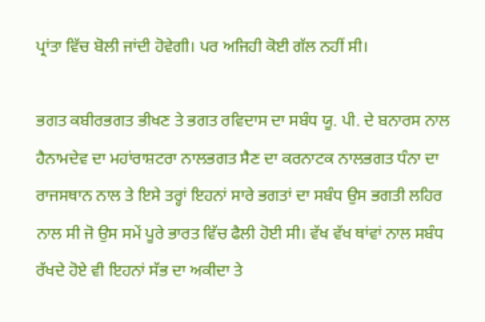ਪ੍ਰਾਂਤਾ ਵਿੱਚ ਬੋਲੀ ਜਾਂਦੀ ਹੋਵੇਗੀ। ਪਰ ਅਜਿਹੀ ਕੋਈ ਗੱਲ ਨਹੀਂ ਸੀ।

ਭਗਤ ਕਬੀਰਭਗਤ ਭੀਖਣ ਤੇ ਭਗਤ ਰਵਿਦਾਸ ਦਾ ਸਬੰਧ ਯੂ. ਪੀ. ਦੇ ਬਨਾਰਸ ਨਾਲ ਹੈਨਾਮਦੇਵ ਦਾ ਮਹਾਂਰਾਸ਼ਟਰਾ ਨਾਲਭਗਤ ਸੈਣ ਦਾ ਕਰਨਾਟਕ ਨਾਲਭਗਤ ਧੰਨਾ ਦਾ ਰਾਜਸਥਾਨ ਨਾਲ ਤੇ ਇਸੇ ਤਰ੍ਹਾਂ ਇਹਨਾਂ ਸਾਰੇ ਭਗਤਾਂ ਦਾ ਸਬੰਧ ਉਸ ਭਗਤੀ ਲਹਿਰ ਨਾਲ ਸੀ ਜੋ ਉਸ ਸਮੇਂ ਪੂਰੇ ਭਾਰਤ ਵਿੱਚ ਫੈਲੀ ਹੋਈ ਸੀ। ਵੱਖ ਵੱਖ ਥਾਂਵਾਂ ਨਾਲ ਸਬੰਧ ਰੱਖਦੇ ਹੋਏ ਵੀ ਇਹਨਾਂ ਸੱਭ ਦਾ ਅਕੀਦਾ ਤੇ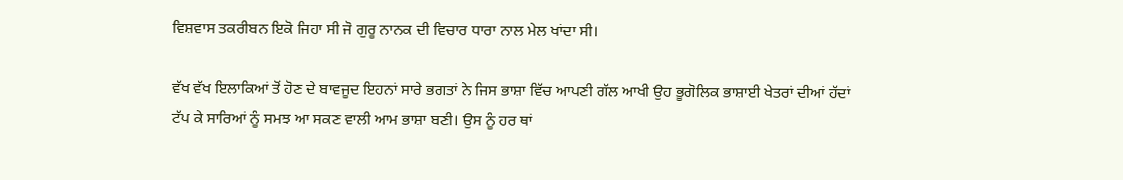ਵਿਸ਼ਵਾਸ ਤਕਰੀਬਨ ਇਕੋ ਜਿਹਾ ਸੀ ਜੋ ਗੁਰੂ ਨਾਨਕ ਦੀ ਵਿਚਾਰ ਧਾਰਾ ਨਾਲ ਮੇਲ ਖਾਂਦਾ ਸੀ।

ਵੱਖ ਵੱਖ ਇਲਾਕਿਆਂ ਤੋਂ ਹੋਣ ਦੇ ਬਾਵਜੂਦ ਇਹਨਾਂ ਸਾਰੇ ਭਗਤਾਂ ਨੇ ਜਿਸ ਭਾਸ਼ਾ ਵਿੱਚ ਆਪਣੀ ਗੱਲ ਆਖੀ ਉਹ ਭੂਗੋਲਿਕ ਭਾਸ਼ਾਈ ਖੇਤਰਾਂ ਦੀਆਂ ਹੱਦਾਂ ਟੱਪ ਕੇ ਸਾਰਿਆਂ ਨੂੰ ਸਮਝ ਆ ਸਕਣ ਵਾਲੀ ਆਮ ਭਾਸ਼ਾ ਬਣੀ। ਉਸ ਨੂੰ ਹਰ ਥਾਂ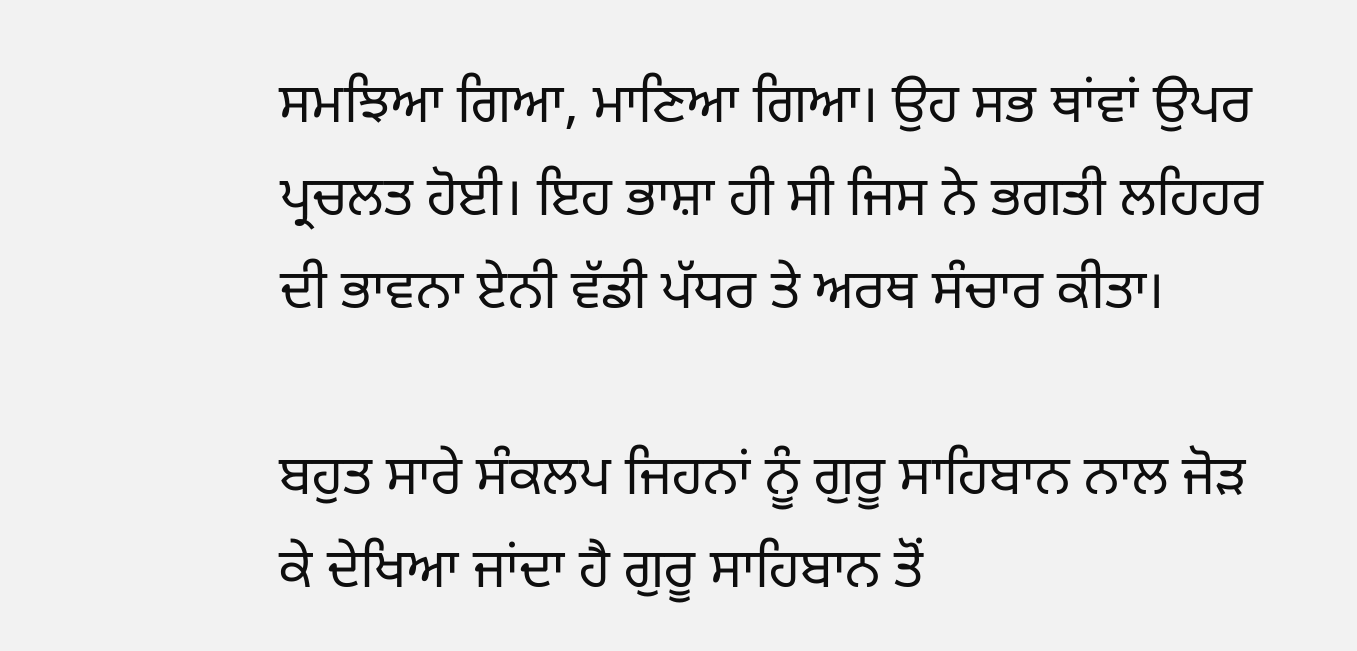ਸਮਝਿਆ ਗਿਆ, ਮਾਣਿਆ ਗਿਆ। ਉਹ ਸਭ ਥਾਂਵਾਂ ਉਪਰ ਪ੍ਰਚਲਤ ਹੋਈ। ਇਹ ਭਾਸ਼ਾ ਹੀ ਸੀ ਜਿਸ ਨੇ ਭਗਤੀ ਲਹਿਹਰ ਦੀ ਭਾਵਨਾ ਏਨੀ ਵੱਡੀ ਪੱਧਰ ਤੇ ਅਰਥ ਸੰਚਾਰ ਕੀਤਾ।

ਬਹੁਤ ਸਾਰੇ ਸੰਕਲਪ ਜਿਹਨਾਂ ਨੂੰ ਗੁਰੂ ਸਾਹਿਬਾਨ ਨਾਲ ਜੋੜ ਕੇ ਦੇਖਿਆ ਜਾਂਦਾ ਹੈ ਗੁਰੂ ਸਾਹਿਬਾਨ ਤੋਂ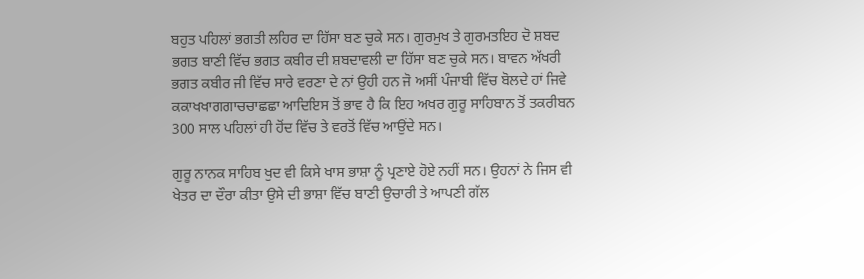ਬਹੁਤ ਪਹਿਲਾਂ ਭਗਤੀ ਲਹਿਰ ਦਾ ਹਿੱਸਾ ਬਣ ਚੁਕੇ ਸਨ। ਗੁਰਮੁਖ ਤੇ ਗੁਰਮਤਇਹ ਦੋ ਸ਼ਬਦ ਭਗਤ ਬਾਣੀ ਵਿੱਚ ਭਗਤ ਕਬੀਰ ਦੀ ਸ਼ਬਦਾਵਲੀ ਦਾ ਹਿੱਸਾ ਬਣ ਚੁਕੇ ਸਨ। ਬਾਵਨ ਅੱਖਰੀ ਭਗਤ ਕਬੀਰ ਜੀ ਵਿੱਚ ਸਾਰੇ ਵਰਣਾ ਦੇ ਨਾਂ ਉਹੀ ਹਨ ਜੋ ਅਸੀਂ ਪੰਜਾਬੀ ਵਿੱਚ ਬੋਲਦੇ ਹਾਂ ਜਿਵੇ ਕਕਾਖਖਾਗਗਾਚਚਾਛਛਾ ਆਦਿਇਸ ਤੋਂ ਭਾਵ ਹੈ ਕਿ ਇਹ ਅਖਰ ਗੁਰੂ ਸਾਹਿਬਾਨ ਤੋਂ ਤਕਰੀਬਨ 300 ਸਾਲ ਪਹਿਲਾਂ ਹੀ ਹੋਂਦ ਵਿੱਚ ਤੇ ਵਰਤੋਂ ਵਿੱਚ ਆਉਂਦੇ ਸਨ।

ਗੁਰੂ ਨਾਨਕ ਸਾਹਿਬ ਖੁਦ ਵੀ ਕਿਸੇ ਖਾਸ ਭਾਸ਼ਾ ਨੂੰ ਪ੍ਰਣਾਏ ਹੋਏ ਨਹੀਂ ਸਨ। ਉਹਨਾਂ ਨੇ ਜਿਸ ਵੀ ਖੇਤਰ ਦਾ ਦੌਰਾ ਕੀਤਾ ਉਸੇ ਦੀ ਭਾਸ਼ਾ ਵਿੱਚ ਬਾਣੀ ਉਚਾਰੀ ਤੇ ਆਪਣੀ ਗੱਲ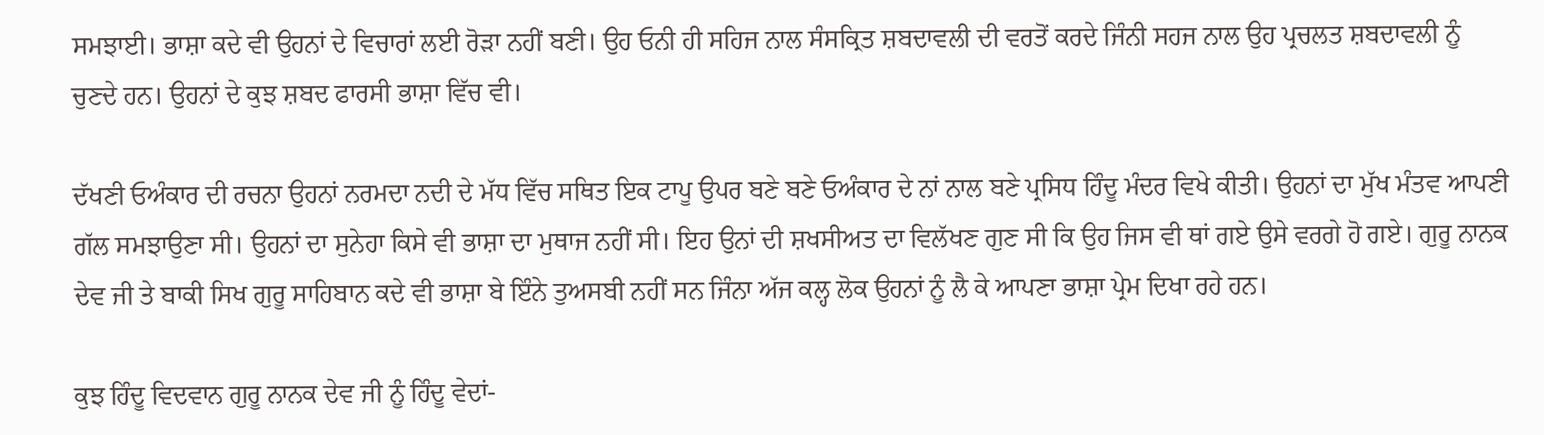ਸਮਝਾਈ। ਭਾਸ਼ਾ ਕਦੇ ਵੀ ਉਹਨਾਂ ਦੇ ਵਿਚਾਰਾਂ ਲਈ ਰੋੜਾ ਨਹੀਂ ਬਣੀ। ਉਹ ਓਨੀ ਹੀ ਸਹਿਜ ਨਾਲ ਸੰਸਕ੍ਰਿਤ ਸ਼ਬਦਾਵਲੀ ਦੀ ਵਰਤੋਂ ਕਰਦੇ ਜਿੰਨੀ ਸਹਜ ਨਾਲ ਉਹ ਪ੍ਰਚਲਤ ਸ਼ਬਦਾਵਲੀ ਨੂੰ ਚੁਣਦੇ ਹਨ। ਉਹਨਾਂ ਦੇ ਕੁਝ ਸ਼ਬਦ ਫਾਰਸੀ ਭਾਸ਼ਾ ਵਿੱਚ ਵੀ।

ਦੱਖਣੀ ਓਅੰਕਾਰ ਦੀ ਰਚਨਾ ਉਹਨਾਂ ਨਰਮਦਾ ਨਦੀ ਦੇ ਮੱਧ ਵਿੱਚ ਸਥਿਤ ਇਕ ਟਾਪੂ ਉਪਰ ਬਣੇ ਬਣੇ ਓਅੰਕਾਰ ਦੇ ਨਾਂ ਨਾਲ ਬਣੇ ਪ੍ਰਸਿਧ ਹਿੰਦੂ ਮੰਦਰ ਵਿਖੇ ਕੀਤੀ। ਉਹਨਾਂ ਦਾ ਮੁੱਖ ਮੰਤਵ ਆਪਣੀ ਗੱਲ ਸਮਝਾਉਣਾ ਸੀ। ਉਹਨਾਂ ਦਾ ਸੁਨੇਹਾ ਕਿਸੇ ਵੀ ਭਾਸ਼ਾ ਦਾ ਮੁਥਾਜ ਨਹੀਂ ਸੀ। ਇਹ ਉਨਾਂ ਦੀ ਸ਼ਖਸੀਅਤ ਦਾ ਵਿਲੱਖਣ ਗੁਣ ਸੀ ਕਿ ਉਹ ਜਿਸ ਵੀ ਥਾਂ ਗਏ ਉਸੇ ਵਰਗੇ ਹੋ ਗਏ। ਗੁਰੂ ਨਾਨਕ ਦੇਵ ਜੀ ਤੇ ਬਾਕੀ ਸਿਖ ਗੁਰੂ ਸਾਹਿਬਾਨ ਕਦੇ ਵੀ ਭਾਸ਼ਾ ਬੇ ਇੰਨੇ ਤੁਅਸਬੀ ਨਹੀਂ ਸਨ ਜਿੰਨਾ ਅੱਜ ਕਲ੍ਹ ਲੋਕ ਉਹਨਾਂ ਨੂੰ ਲੈ ਕੇ ਆਪਣਾ ਭਾਸ਼ਾ ਪ੍ਰੇਮ ਦਿਖਾ ਰਹੇ ਹਨ।

ਕੁਝ ਹਿੰਦੂ ਵਿਦਵਾਨ ਗੁਰੂ ਨਾਨਕ ਦੇਵ ਜੀ ਨੂੰ ਹਿੰਦੂ ਵੇਦਾਂ-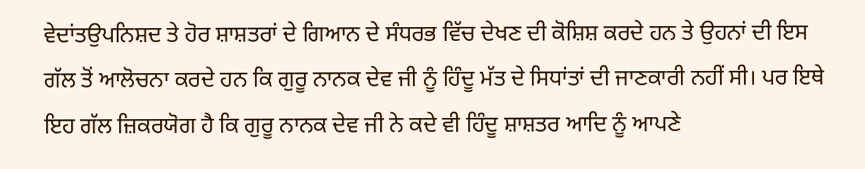ਵੇਦਾਂਤਉਪਨਿਸ਼ਦ ਤੇ ਹੋਰ ਸ਼ਾਸ਼ਤਰਾਂ ਦੇ ਗਿਆਨ ਦੇ ਸੰਧਰਭ ਵਿੱਚ ਦੇਖਣ ਦੀ ਕੋਸ਼ਿਸ਼ ਕਰਦੇ ਹਨ ਤੇ ਉਹਨਾਂ ਦੀ ਇਸ ਗੱਲ ਤੋਂ ਆਲੋਚਨਾ ਕਰਦੇ ਹਨ ਕਿ ਗੁਰੂ ਨਾਨਕ ਦੇਵ ਜੀ ਨੂੰ ਹਿੰਦੂ ਮੱਤ ਦੇ ਸਿਧਾਂਤਾਂ ਦੀ ਜਾਣਕਾਰੀ ਨਹੀਂ ਸੀ। ਪਰ ਇਥੇ ਇਹ ਗੱਲ ਜ਼ਿਕਰਯੋਗ ਹੈ ਕਿ ਗੁਰੂ ਨਾਨਕ ਦੇਵ ਜੀ ਨੇ ਕਦੇ ਵੀ ਹਿੰਦੂ ਸ਼ਾਸ਼ਤਰ ਆਦਿ ਨੂੰ ਆਪਣੇ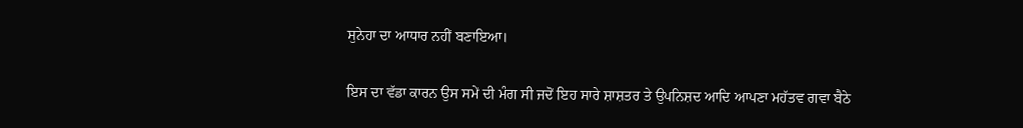ਸੁਨੇਹਾ ਦਾ ਆਧਾਰ ਨਹੀਂ ਬਣਾਇਆ।

ਇਸ ਦਾ ਵੱਡਾ ਕਾਰਨ ਉਸ ਸਮੇਂ ਦੀ ਮੰਗ ਸੀ ਜਦੋਂ ਇਹ ਸਾਰੇ ਸ਼ਾਸ਼ਤਰ ਤੇ ਉਪਨਿਸ਼ਦ ਆਦਿ ਆਪਣਾ ਮਹੱਤਵ ਗਵਾ ਬੈਠੇ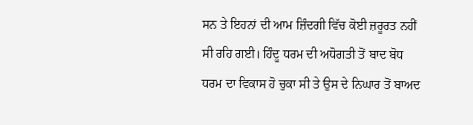ਸਨ ਤੇ ਇਹਨਾਂ ਦੀ ਆਮ ਜ਼ਿੰਦਗੀ ਵਿੱਚ ਕੋਈ ਜ਼ਰੂਰਤ ਨਹੀਂ ਸੀ ਰਹਿ ਗਈ। ਹਿੰਦੂ ਧਰਮ ਦੀ ਅਧੋਗਤੀ ਤੋਂ ਬਾਦ ਬੋਧ ਧਰਮ ਦਾ ਵਿਕਾਸ ਹੋ ਚੁਕਾ ਸੀ ਤੇ ਉਸ ਦੇ ਨਿਘਾਰ ਤੋਂ ਬਾਅਦ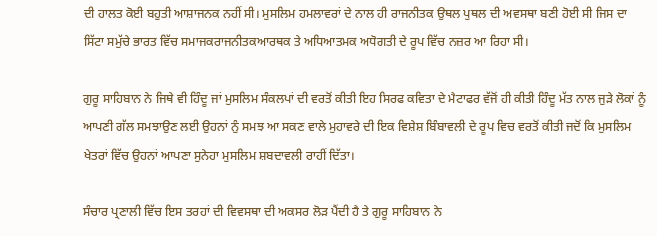ਦੀ ਹਾਲਤ ਕੋਈ ਬਹੁਤੀ ਆਸ਼ਾਜਨਕ ਨਹੀਂ ਸੀ। ਮੁਸਲਿਮ ਹਮਲਾਵਰਾਂ ਦੇ ਨਾਲ ਹੀ ਰਾਜਨੀਤਕ ਉਥਲ ਪੁਥਲ ਦੀ ਅਵਸਥਾ ਬਣੀ ਹੋਈ ਸੀ ਜਿਸ ਦਾ ਸਿੱਟਾ ਸਮੁੱਚੇ ਭਾਰਤ ਵਿੱਚ ਸਮਾਜਕਰਾਜਨੀਤਕਆਰਥਕ ਤੇ ਅਧਿਆਤਮਕ ਅਧੋਗਤੀ ਦੇ ਰੂਪ ਵਿੱਚ ਨਜ਼ਰ ਆ ਰਿਹਾ ਸੀ।

ਗੁਰੂ ਸਾਹਿਬਾਨ ਨੇ ਜਿਥੇ ਵੀ ਹਿੰਦੂ ਜਾਂ ਮੁਸਲਿਮ ਸੰਕਲਪਾਂ ਦੀ ਵਰਤੋਂ ਕੀਤੀ ਇਹ ਸਿਰਫ ਕਵਿਤਾ ਦੇ ਮੈਟਾਫਰ ਵੱਜੋਂ ਹੀ ਕੀਤੀ ਹਿੰਦੂ ਮੱਤ ਨਾਲ ਜੁੜੇ ਲੋਕਾਂ ਨੂੰ ਆਪਣੀ ਗੱਲ ਸਮਝਾਉਣ ਲਈ ਉਹਨਾਂ ਨੁੰ ਸਮਝ ਆ ਸਕਣ ਵਾਲੇ ਮੁਹਾਵਰੇ ਦੀ ਇਕ ਵਿਸ਼ੇਸ਼ ਬਿੰਬਾਵਲੀ ਦੇ ਰੂਪ ਵਿਚ ਵਰਤੋਂ ਕੀਤੀ ਜਦੋਂ ਕਿ ਮੁਸਲਿਮ ਖੇਤਰਾਂ ਵਿੱਚ ਉਹਨਾਂ ਆਪਣਾ ਸੁਨੇਹਾ ਮੁਸਲਿਮ ਸ਼ਬਦਾਵਲੀ ਰਾਹੀਂ ਦਿੱਤਾ।

ਸੰਚਾਰ ਪ੍ਰਣਾਲੀ ਵਿੱਚ ਇਸ ਤਰਹਾਂ ਦੀ ਵਿਵਸਥਾ ਦੀ ਅਕਸਰ ਲੋੜ ਪੈਂਦੀ ਹੈ ਤੇ ਗੁਰੂ ਸਾਹਿਬਾਨ ਨੇ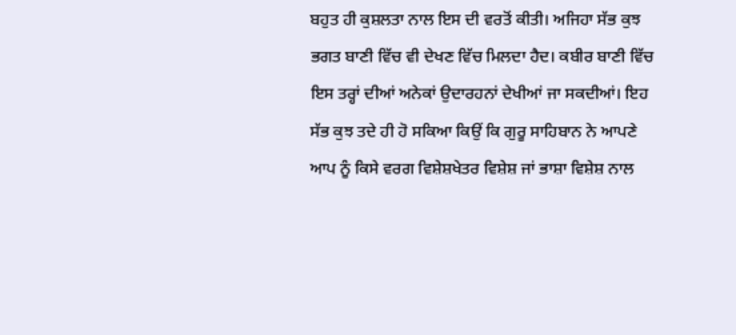ਬਹੁਤ ਹੀ ਕੁਸ਼ਲਤਾ ਨਾਲ ਇਸ ਦੀ ਵਰਤੋਂ ਕੀਤੀ। ਅਜਿਹਾ ਸੱਭ ਕੁਝ ਭਗਤ ਬਾਣੀ ਵਿੱਚ ਵੀ ਦੇਖਣ ਵਿੱਚ ਮਿਲਦਾ ਹੈਦ। ਕਬੀਰ ਬਾਣੀ ਵਿੱਚ ਇਸ ਤਰ੍ਹਾਂ ਦੀਆਂ ਅਨੇਕਾਂ ਉਦਾਰਹਨਾਂ ਦੇਖੀਆਂ ਜਾ ਸਕਦੀਆਂ। ਇਹ ਸੱਭ ਕੁਝ ਤਦੇ ਹੀ ਹੋ ਸਕਿਆ ਕਿਉਂ ਕਿ ਗੁਰੂ ਸਾਹਿਬਾਨ ਨੇ ਆਪਣੇ ਆਪ ਨੂੰ ਕਿਸੇ ਵਰਗ ਵਿਸ਼ੇਸ਼ਖੇਤਰ ਵਿਸ਼ੇਸ਼ ਜਾਂ ਭਾਸ਼ਾ ਵਿਸ਼ੇਸ਼ ਨਾਲ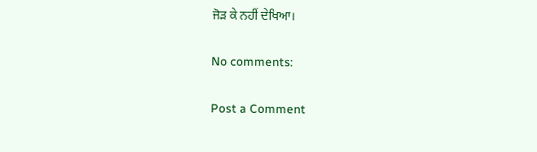ਜੋੜ ਕੇ ਨਹੀਂ ਦੇਖਿਆ।

No comments:

Post a Comment